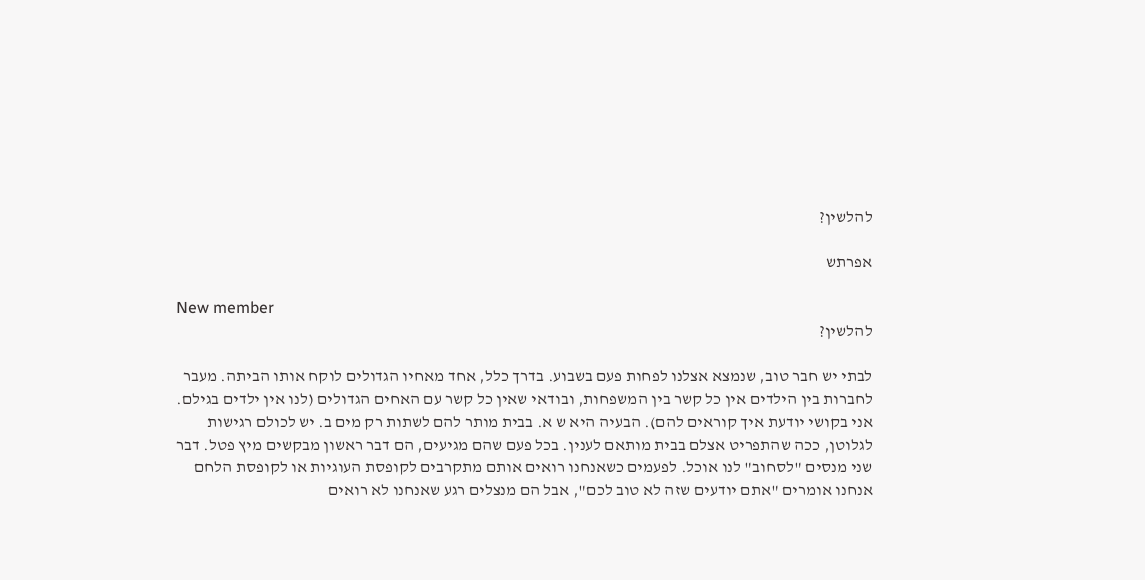להלשין?

אפרתש

New member
להלשין?

לבתי יש חבר טוב, שנמצא אצלנו לפחות פעם בשבוע. בדרך כלל, אחד מאחיו הגדולים לוקח אותו הביתה. מעבר לחברות בין הילדים אין כל קשר בין המשפחות, ובודאי שאין כל קשר עם האחים הגדולים (לנו אין ילדים בגילם. אני בקושי יודעת איך קוראים להם). הבעיה היא ש א. בבית מותר להם לשתות רק מים ב. יש לכולם רגישות לגלוטן, ככה שהתפריט אצלם בבית מותאם לענין. בכל פעם שהם מגיעים, הם דבר ראשון מבקשים מיץ פטל. דבר שני מנסים "לסחוב" לנו אוכל. לפעמים כשאנחנו רואים אותם מתקרבים לקופסת העוגיות או לקופסת הלחם אנחנו אומרים "אתם יודעים שזה לא טוב לכם", אבל הם מנצלים רגע שאנחנו לא רואים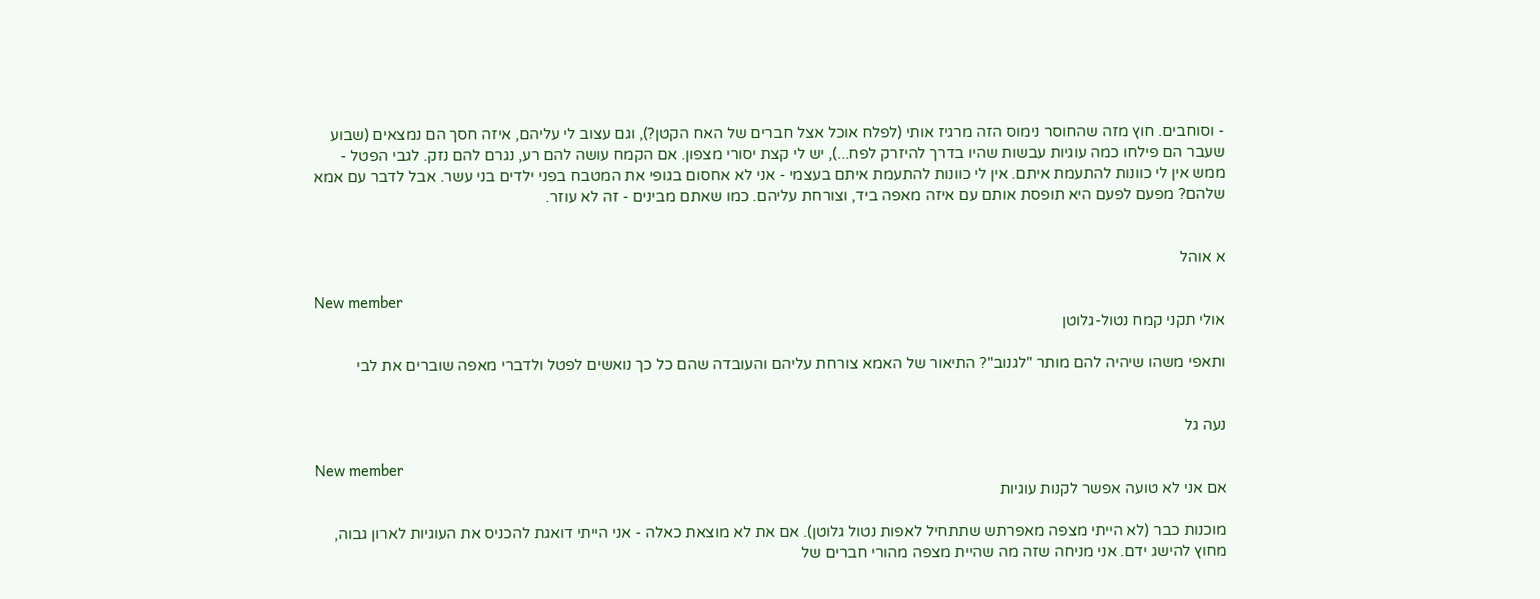- וסוחבים. חוץ מזה שהחוסר נימוס הזה מרגיז אותי (לפלח אוכל אצל חברים של האח הקטן?), וגם עצוב לי עליהם, איזה חסך הם נמצאים (שבוע שעבר הם פילחו כמה עוגיות עבשות שהיו בדרך להיזרק לפח...), יש לי קצת יסורי מצפון. אם הקמח עושה להם רע, נגרם להם נזק. לגבי הפטל - ממש אין לי כוונות להתעמת איתם. אין לי כוונות להתעמת איתם בעצמי - אני לא אחסום בגופי את המטבח בפני ילדים בני עשר. אבל לדבר עם אמא שלהם? מפעם לפעם היא תופסת אותם עם איזה מאפה ביד, וצורחת עליהם. כמו שאתם מבינים - זה לא עוזר.


א אוהל

New member
אולי תקני קמח נטול-גלוטן

ותאפי משהו שיהיה להם מותר "לגנוב"? התיאור של האמא צורחת עליהם והעובדה שהם כל כך נואשים לפטל ולדברי מאפה שוברים את לבי


נעה גל

New member
אם אני לא טועה אפשר לקנות עוגיות

מוכנות כבר (לא הייתי מצפה מאפרתש שתתחיל לאפות נטול גלוטן). אם את לא מוצאת כאלה - אני הייתי דואגת להכניס את העוגיות לארון גבוה, מחוץ להישג ידם. אני מניחה שזה מה שהיית מצפה מהורי חברים של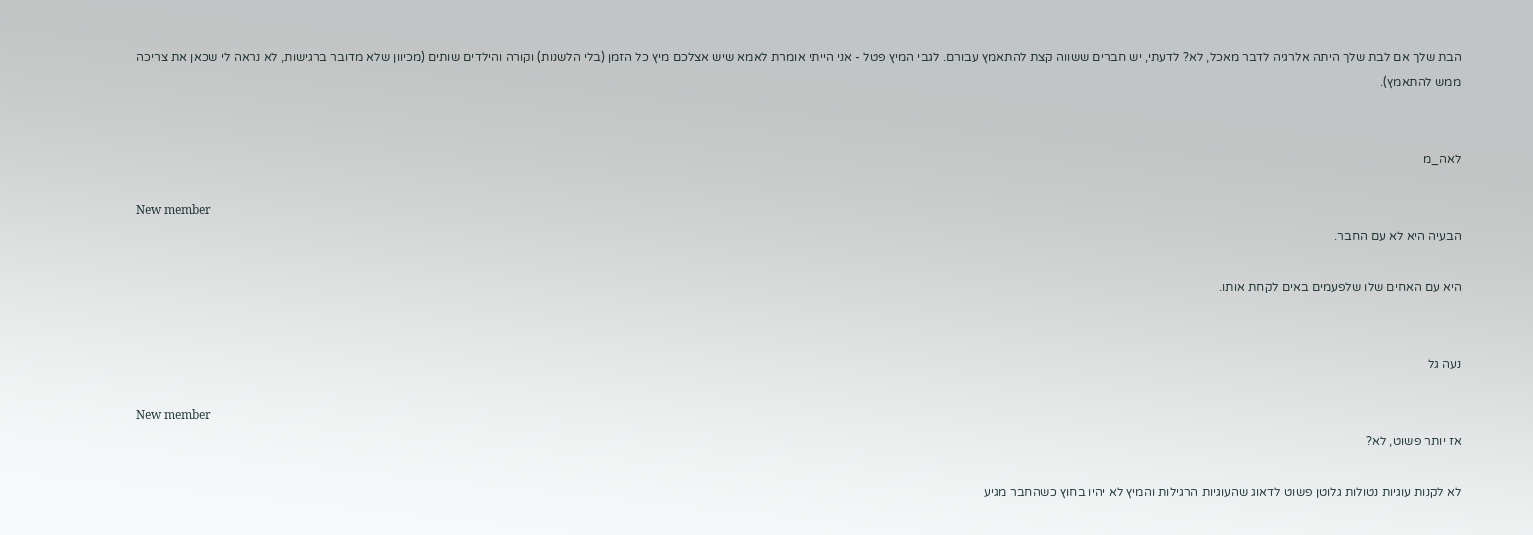הבת שלך אם לבת שלך היתה אלרגיה לדבר מאכל, לא? לדעתי, יש חברים ששווה קצת להתאמץ עבורם. לגבי המיץ פטל - אני הייתי אומרת לאמא שיש אצלכם מיץ כל הזמן (בלי הלשנות) וקורה והילדים שותים (מכיוון שלא מדובר ברגישות, לא נראה לי שכאן את צריכה ממש להתאמץ).


לאה_מ

New member
הבעיה היא לא עם החבר.

היא עם האחים שלו שלפעמים באים לקחת אותו.


נעה גל

New member
אז יותר פשוט, לא?

לא לקנות עוגיות נטולות גלוטן פשוט לדאוג שהעוגיות הרגילות והמיץ לא יהיו בחוץ כשהחבר מגיע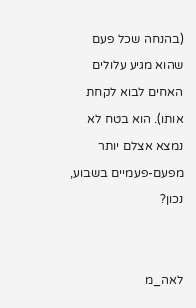(בהנחה שכל פעם שהוא מגיע עלולים האחים לבוא לקחת אותו). הוא בטח לא נמצא אצלם יותר מפעם-פעמיים בשבוע, נכון?


לאה_מ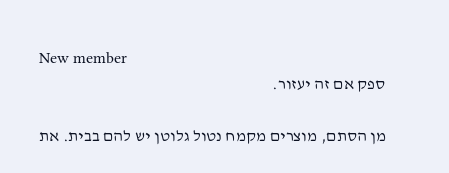New member
ספק אם זה יעזור.

מן הסתם, מוצרים מקמח נטול גלוטן יש להם בבית. את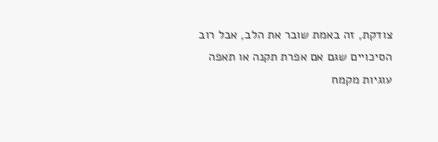צודקת, זה באמת שובר את הלב, אבל רוב הסיכויים שגם אם אפרת תקנה או תאפה עוגיות מקמח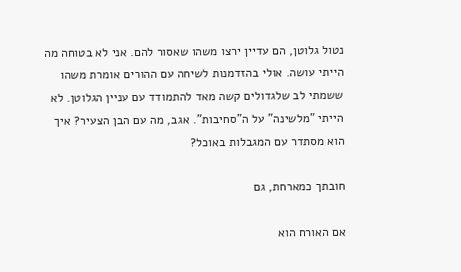נטול גלוטן, הם עדיין ירצו משהו שאסור להם. אני לא בטוחה מה הייתי עושה. אולי בהזדמנות לשיחה עם ההורים אומרת משהו ששמתי לב שלגדולים קשה מאד להתמודד עם עניין הגלוטן. לא הייתי "מלשינה" על ה"סחיבות". אגב, מה עם הבן הצעיר? איך הוא מסתדר עם המגבלות באוכל?

חובתך כמארחת, גם

אם האורח הוא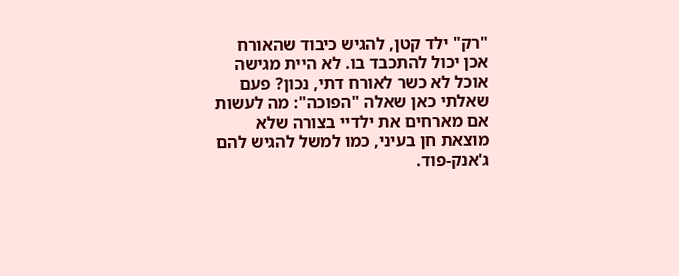"רק" ילד קטן, להגיש כיבוד שהאורח אכן יכול להתכבד בו. לא היית מגישה אוכל לא כשר לאורח דתי, נכון? פעם שאלתי כאן שאלה "הפוכה": מה לעשות אם מארחים את ילדיי בצורה שלא מוצאת חן בעיני, כמו למשל להגיש להם ג'אנק-פוד.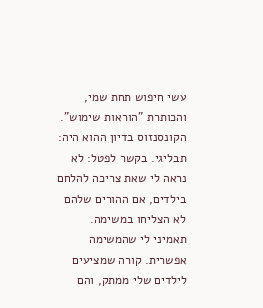עשי חיפוש תחת שמי, והכותרת "הוראות שימוש". הקונסנזוס בדיון ההוא היה: תבליגי. בקשר לפטל: לא נראה לי שאת צריכה להלחם בילדים, אם ההורים שלהם לא הצליחו במשימה. תאמיני לי שהמשימה אפשרית. קורה שמציעים לילדים שלי ממתק, והם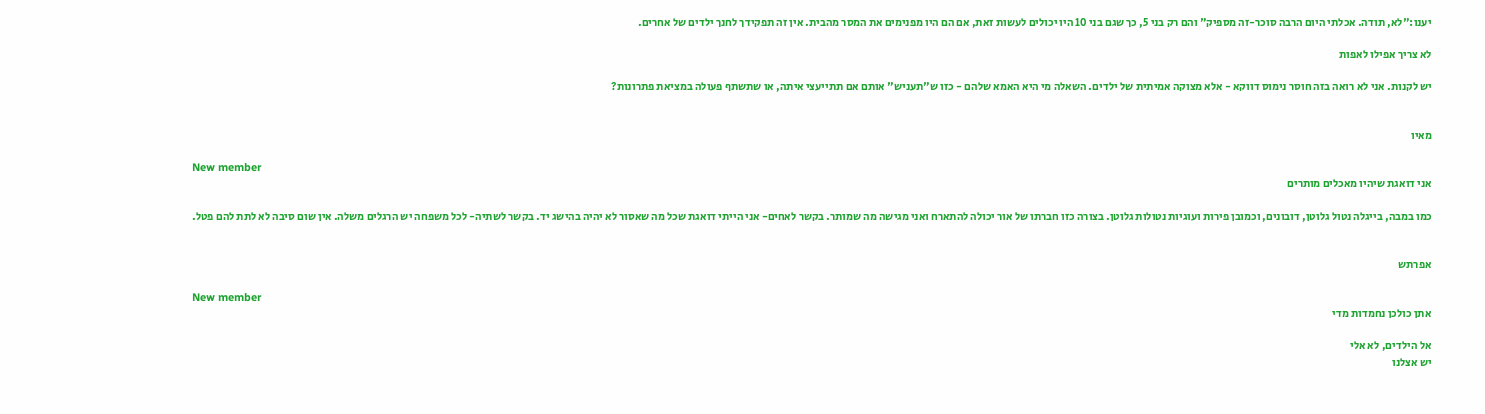יענו:"לא, תודה. אכלתי היום הרבה סוכר-זה מספיק" והם רק בני 5, כך שגם בני 10 היו יכולים לעשות זאת, אם הם היו מפנימים את המסר מהבית. אין זה תפקידך לחנך ילדים של אחרים.

לא צריך אפילו לאפות

יש לקנות. אני לא רואה בזה חוסר נימוס דווקא - אלא מצוקה אמיתית של ילדים. השאלה מי היא האמא שלהם - כזו ש"תעניש" אותם אם תתייעצי איתה, או שתשתף פעולה במציאת פתרונות?


מאיו

New member
אני דואגת שיהיו מאכלים מותרים

כמו במבה, בייגלה נטול גלוטן, דובונים, וכמובן פירות ועוגיות נטולות גלוטן. בצורה כזו חברתו של אור יכולה להתארח ואני מגישה מה שמותר. בקשר לאחים- אני הייתי דואגת שכל מה שאסור לא יהיה בהישג יד. בקשר לשתיה- לכל משפחה יש הרגלים משלה. אין שום סיבה לא לתת להם פטל.


אפרתש

New member
אתן כולכן נחמדות מדי

אל הילדים, לא אלי
יש אצלנו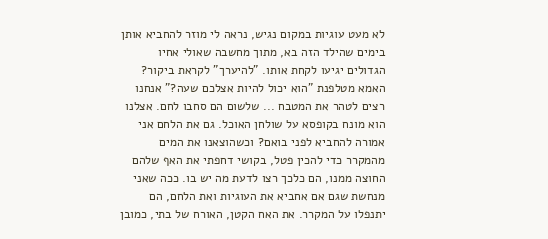לא מעט עוגיות במקום נגיש, נראה לי מוזר להחביא אותן בימים שהילד הזה בא, מתוך מחשבה שאולי אחיו הגדולים יגיעו לקחת אותו. "להיערך" לקראת ביקור? האמא מטלפנת "הוא יכול להיות אצלכם שעה?" אנחנו רצים לטהר את המטבח ... שלשום הם סחבו לחם. אצלנו הוא מונח בקופסא על שולחן האוכל. גם את הלחם אני אמורה להחביא לפני בואם? וכשהוצאנו את המים מהמקרר כדי להכין פטל, בקושי דחפתי את האף שלהם החוצה ממנו, הם כלכך רצו לדעת מה יש בו. ככה שאני מנחשת שגם אם אחביא את העוגיות ואת הלחם, הם יתנפלו על המקרר. את האח הקטן, האורח של בתי, כמובן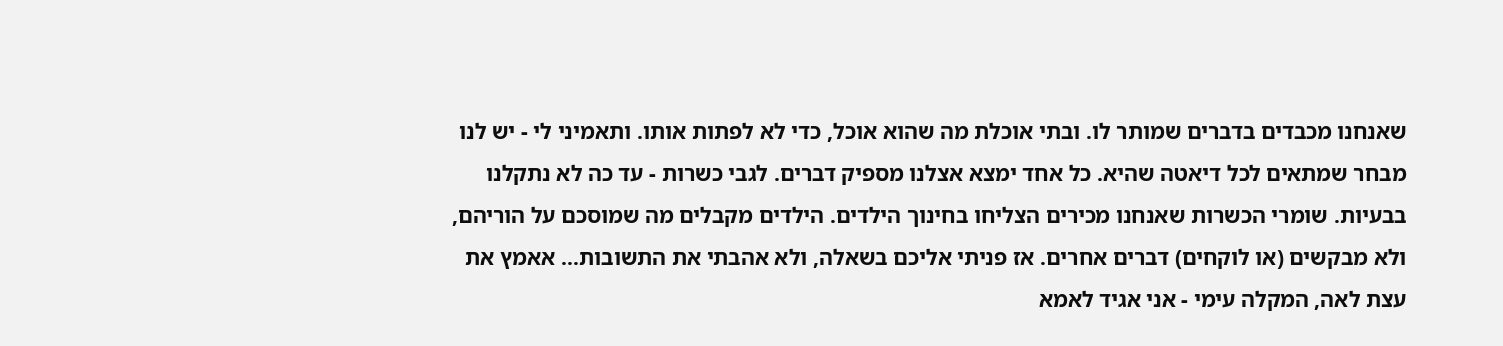שאנחנו מכבדים בדברים שמותר לו. ובתי אוכלת מה שהוא אוכל, כדי לא לפתות אותו. ותאמיני לי - יש לנו מבחר שמתאים לכל דיאטה שהיא. כל אחד ימצא אצלנו מספיק דברים. לגבי כשרות - עד כה לא נתקלנו בבעיות. שומרי הכשרות שאנחנו מכירים הצליחו בחינוך הילדים. הילדים מקבלים מה שמוסכם על הוריהם, ולא מבקשים (או לוקחים) דברים אחרים. אז פניתי אליכם בשאלה, ולא אהבתי את התשובות... אאמץ את עצת לאה, המקלה עימי - אני אגיד לאמא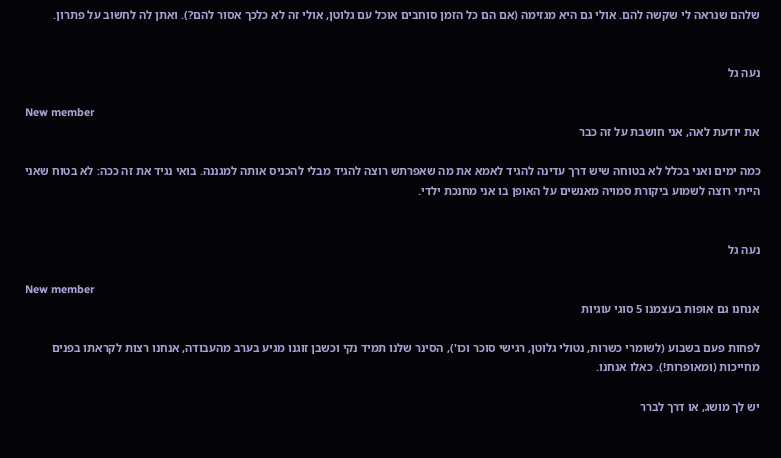שלהם שנראה לי שקשה להם. אולי גם היא מגזימה (אם הם כל הזמן סוחבים אוכל עם גלוטן, אולי זה לא כלכך אסור להם?). ואתן לה לחשוב על פתרון.


נעה גל

New member
את יודעת לאה, אני חושבת על זה כבר

כמה ימים ואני בכלל לא בטוחה שיש דרך עדינה להגיד לאמא את מה שאפרתש רוצה להגיד מבלי להכניס אותה למגננה. בואי נגיד את זה ככה: לא בטוח שאני הייתי רוצה לשמוע ביקורת סמויה מאנשים על האופן בו אני מחנכת ילדי.


נעה גל

New member
אנחנו גם אופות בעצמנו 5 סוגי עוגיות

לפחות פעם בשבוע (לשומרי כשרות, נטולי גלוטן, רגישי סוכר וכו'), הסינר שלנו תמיד נקי וכשבן זוגנו מגיע בערב מהעבודה, אנחנו רצות לקראתו בפנים מחייכות (ומאופרות!). כאלו אנחנו.

יש לך מושג, או דרך לברר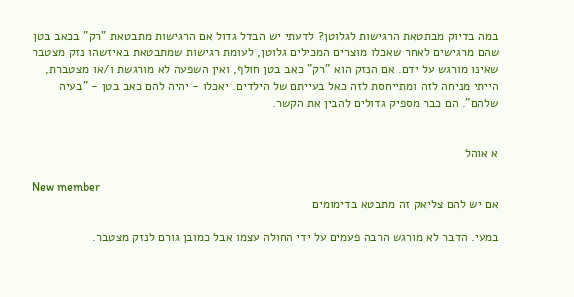במה בדיוק מבתטאת הרגישות לגלוטן? לדעתי יש הבדל גדול אם הרגישות מתבטאת "רק" בכאב בטן שהם מרגישים לאחר שאכלו מוצרים המכילים גלוטן, לעומת רגישות שמתבטאת באיזשהו נזק מצטבר שאינו מורגש על ידם. אם הנזק הוא "רק" כאב בטן חולף, ואין השפעה לא מורגשת ו/או מצטברת, הייתי מניחה לזה ומתייחסת לזה כאל בעייתם של הילדים. יאכלו - יהיה להם כאב בטן - "בעיה שלהם". הם כבר מספיק גדולים להבין את הקשר.


א אוהל

New member
אם יש להם צליאק זה מתבטא בדימומים

במעי. הדבר לא מורגש הרבה פעמים על ידי החולה עצמו אבל כמובן גורם לנזק מצטבר.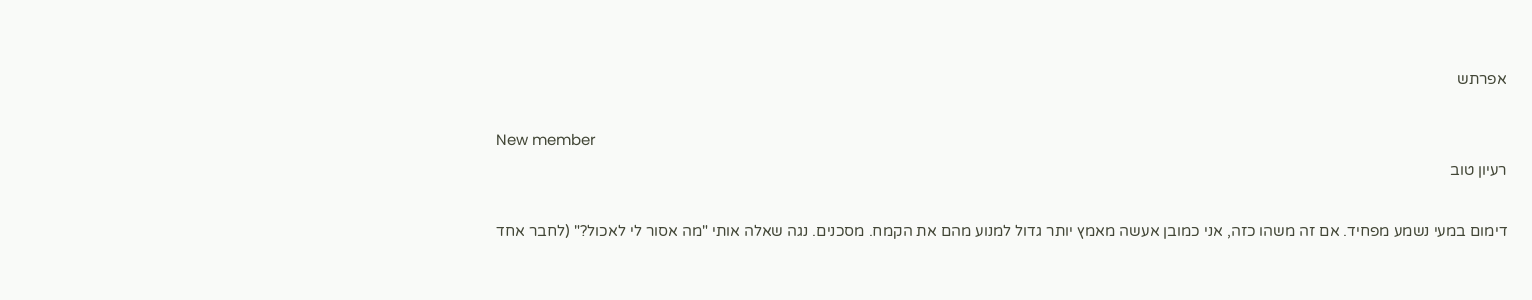אפרתש

New member
רעיון טוב

דימום במעי נשמע מפחיד. אם זה משהו כזה, אני כמובן אעשה מאמץ יותר גדול למנוע מהם את הקמח. מסכנים. נגה שאלה אותי "מה אסור לי לאכול?" (לחבר אחד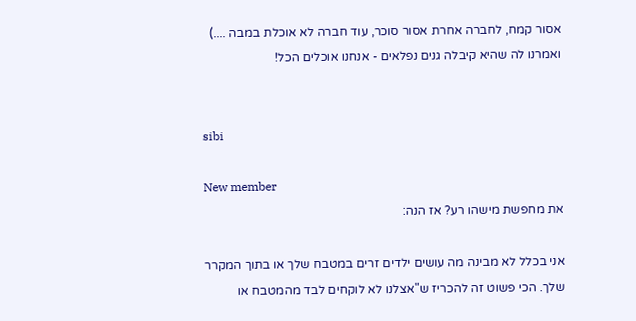אסור קמח, לחברה אחרת אסור סוכר, עוד חברה לא אוכלת במבה ....) ואמרנו לה שהיא קיבלה גנים נפלאים - אנחנו אוכלים הכל!


sibi

New member
את מחפשת מישהו רע? אז הנה:

אני בכלל לא מבינה מה עושים ילדים זרים במטבח שלך או בתוך המקרר שלך. הכי פשוט זה להכריז ש"אצלנו לא לוקחים לבד מהמטבח או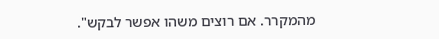מהמקרר. אם רוצים משהו אפשר לבקש".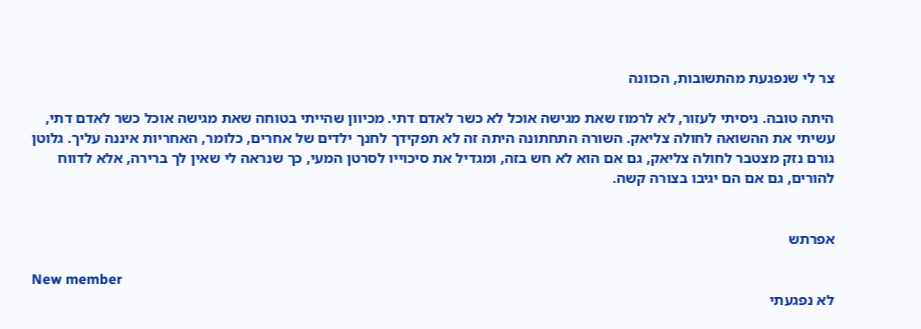צר לי שנפגעת מהתשובות, הכוונה

היתה טובה. ניסיתי לעזור, לא לרמוז שאת מגישה אוכל לא כשר לאדם דתי. מכיוון שהייתי בטוחה שאת מגישה אוכל כשר לאדם דתי, עשיתי את ההשואה לחולה צליאק. השורה התחתונה היתה זה לא תפקידך לחנך ילדים של אחרים, כלומר, האחריות איננה עליך. גלוטן גורם נזק מצטבר לחולה צליאק, גם אם הוא לא חש בזה, ומגדיל את סיכוייו לסרטן המעי, כך שנראה לי שאין לך ברירה, אלא לדווח להורים, גם אם הם יגיבו בצורה קשה.


אפרתש

New member
לא נפגעתי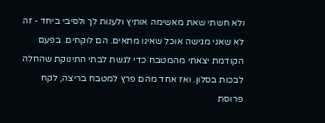ולא חשתי שאת מאשימה אותיץ ולענות לך ולסיבי ביחד - זה לא שאני מגישה אוכל שאינו מתאים. הם לוקחים. בפעם הקודמת יצאתי מהמטבח כדי לגשת לבתי התינוקת שהחלה לבכות בסלון. ואז אחד מהם פרץ למטבח בריצה, לקח פרוסת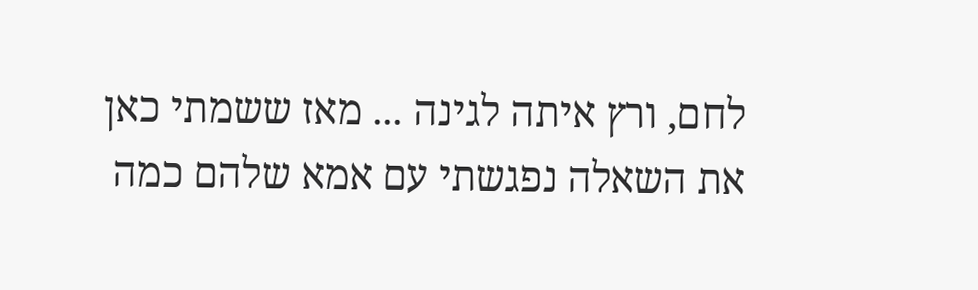לחם, ורץ איתה לגינה ... מאז ששמתי כאן את השאלה נפגשתי עם אמא שלהם כמה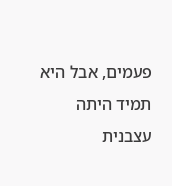פעמים, אבל היא תמיד היתה עצבנית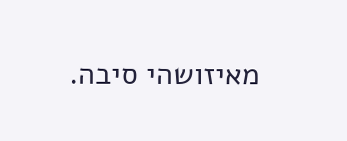מאיזושהי סיבה.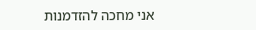אני מחכה להזדמנות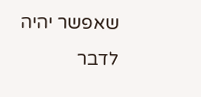שאפשר יהיה לדבר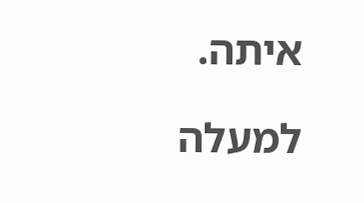איתה.

למעלה